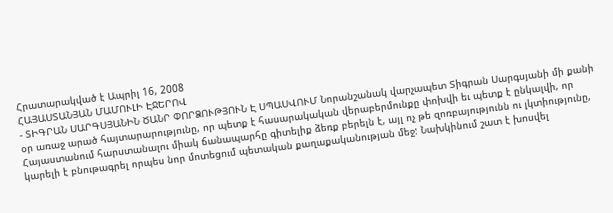Հրատարակված է Ապրիլ 16, 2008
ՀԱՅԱՍՏԱՆՅԱՆ ՄԱՄՈՒԼԻ ԷՋԵՐՈՎ
- ՏԻԳՐԱՆ ՍԱՐԳՍՅԱՆԻՆ ԾԱՆՐ ՓՈՐՁՈՒԹՅՈՒՆ Է ՍՊԱՍՎՈՒՄ Նորանշանակ վարչապետ Տիգրան Սարգսյանի մի քանի օր առաջ արած հայտարարությունը, որ պետք է հասարակական վերաբերմունքը փոխվի եւ պետք է ընկալվի, որ Հայաստանում հարստանալու միակ ճանապարհը գիտելիք ձեռք բերելն է, այլ ոչ թե զոռբայությունն ու լկտիությունը, կարելի է բնութագրել որպես նոր մոտեցում պետական քաղաքականության մեջ: Նախկինում շատ է խոսվել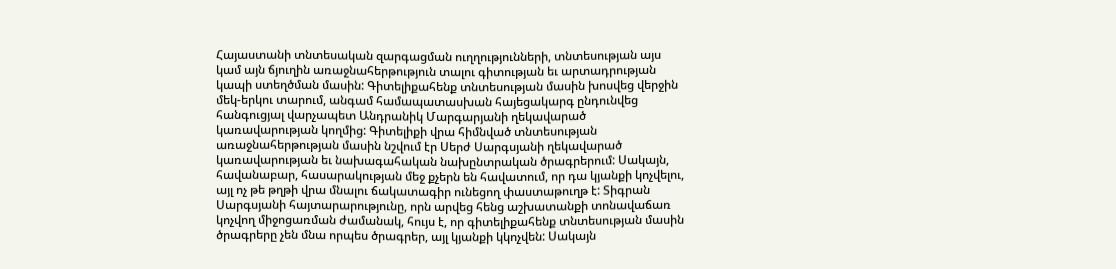Հայաստանի տնտեսական զարգացման ուղղությունների, տնտեսության այս կամ այն ճյուղին առաջնահերթություն տալու գիտության եւ արտադրության կապի ստեղծման մասին: Գիտելիքահենք տնտեսության մասին խոսվեց վերջին մեկ-երկու տարում, անգամ համապատասխան հայեցակարգ ընդունվեց հանգուցյալ վարչապետ Անդրանիկ Մարգարյանի ղեկավարած կառավարության կողմից: Գիտելիքի վրա հիմնված տնտեսության առաջնահերթության մասին նշվում էր Սերժ Սարգսյանի ղեկավարած կառավարության եւ նախագահական նախընտրական ծրագրերում: Սակայն, հավանաբար, հասարակության մեջ քչերն են հավատում, որ դա կյանքի կոչվելու, այլ ոչ թե թղթի վրա մնալու ճակատագիր ունեցող փաստաթուղթ է: Տիգրան Սարգսյանի հայտարարությունը, որն արվեց հենց աշխատանքի տոնավաճառ կոչվող միջոցառման ժամանակ, հույս է, որ գիտելիքահենք տնտեսության մասին ծրագրերը չեն մնա որպես ծրագրեր, այլ կյանքի կկոչվեն: Սակայն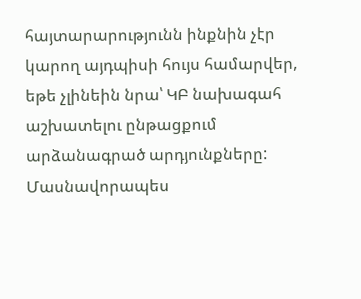հայտարարությունն ինքնին չէր կարող այդպիսի հույս համարվեր, եթե չլինեին նրա՝ ԿԲ նախագահ աշխատելու ընթացքում արձանագրած արդյունքները: Մասնավորապես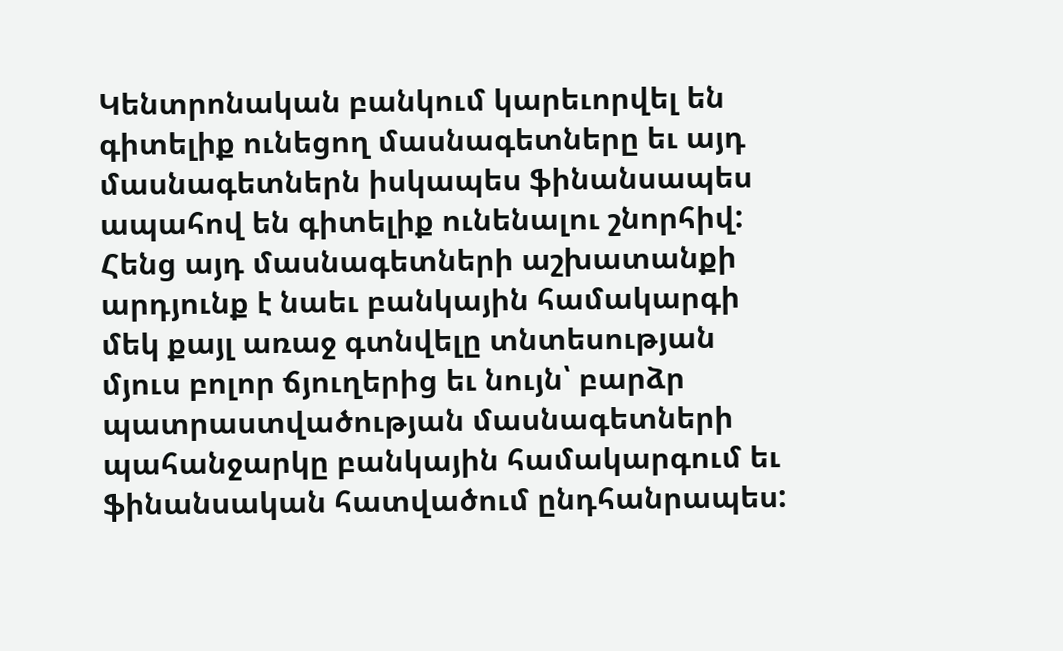Կենտրոնական բանկում կարեւորվել են գիտելիք ունեցող մասնագետները եւ այդ մասնագետներն իսկապես ֆինանսապես ապահով են գիտելիք ունենալու շնորհիվ: Հենց այդ մասնագետների աշխատանքի արդյունք է նաեւ բանկային համակարգի մեկ քայլ առաջ գտնվելը տնտեսության մյուս բոլոր ճյուղերից եւ նույն՝ բարձր պատրաստվածության մասնագետների պահանջարկը բանկային համակարգում եւ ֆինանսական հատվածում ընդհանրապես: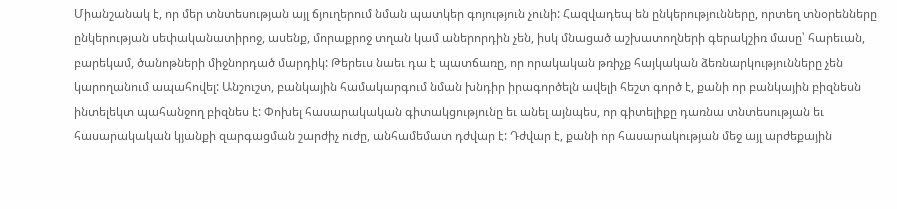Միանշանակ է, որ մեր տնտեսության այլ ճյուղերում նման պատկեր գոյություն չունի: Հազվադեպ են ընկերությունները, որտեղ տնօրենները ընկերության սեփականատիրոջ, ասենք, մորաքրոջ տղան կամ աներորդին չեն, իսկ մնացած աշխատողների գերակշիռ մասը՝ հարեւան, բարեկամ, ծանոթների միջնորդած մարդիկ: Թերեւս նաեւ դա է պատճառը, որ որակական թռիչք հայկական ձեռնարկությունները չեն կարողանում ապահովել: Անշուշտ, բանկային համակարգում նման խնդիր իրագործելն ավելի հեշտ գործ է, քանի որ բանկային բիզնեսն ինտելեկտ պահանջող բիզնես է: Փոխել հասարակական գիտակցությունը եւ անել այնպես, որ գիտելիքը դառնա տնտեսության եւ հասարակական կյանքի զարգացման շարժիչ ուժը, անհամեմատ դժվար է: Դժվար է, քանի որ հասարակության մեջ այլ արժեքային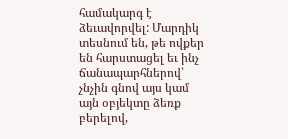համակարգ է ձեւավորվել: Մարդիկ տեսնում են, թե ովքեր են հարստացել եւ ինչ ճանապարհներով՝ չնչին գնով այս կամ այն օբյեկտը ձեռք բերելով,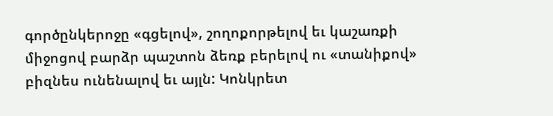գործընկերոջը «գցելով», շողոքորթելով եւ կաշառքի միջոցով բարձր պաշտոն ձեռք բերելով ու «տանիքով» բիզնես ունենալով եւ այլն: Կոնկրետ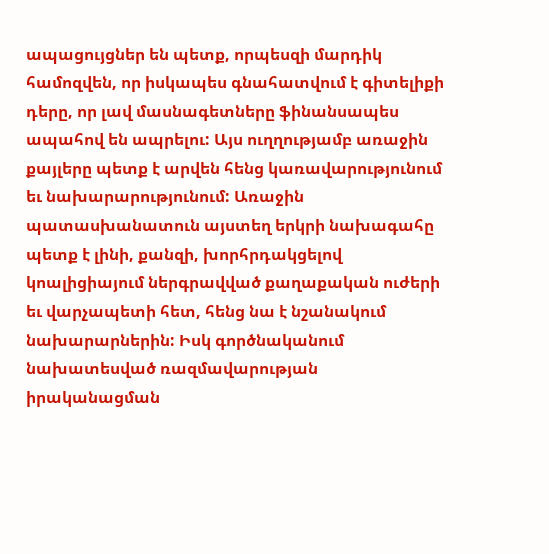ապացույցներ են պետք, որպեսզի մարդիկ համոզվեն, որ իսկապես գնահատվում է գիտելիքի դերը, որ լավ մասնագետները ֆինանսապես ապահով են ապրելու: Այս ուղղությամբ առաջին քայլերը պետք է արվեն հենց կառավարությունում եւ նախարարությունում: Առաջին պատասխանատուն այստեղ երկրի նախագահը պետք է լինի, քանզի, խորհրդակցելով կոալիցիայում ներգրավված քաղաքական ուժերի եւ վարչապետի հետ, հենց նա է նշանակում նախարարներին: Իսկ գործնականում նախատեսված ռազմավարության իրականացման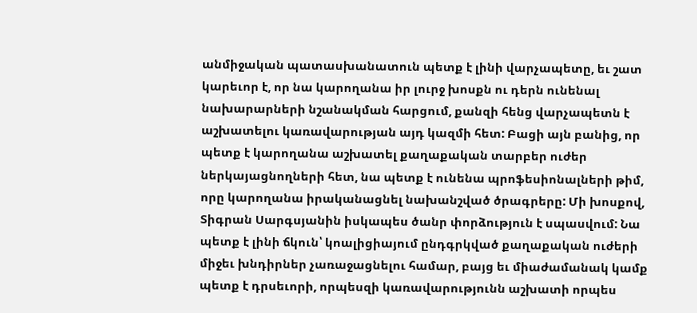անմիջական պատասխանատուն պետք է լինի վարչապետը, եւ շատ կարեւոր է, որ նա կարողանա իր լուրջ խոսքն ու դերն ունենալ նախարարների նշանակման հարցում, քանզի հենց վարչապետն է աշխատելու կառավարության այդ կազմի հետ: Բացի այն բանից, որ պետք է կարողանա աշխատել քաղաքական տարբեր ուժեր ներկայացնողների հետ, նա պետք է ունենա պրոֆեսիոնալների թիմ, որը կարողանա իրականացնել նախանշված ծրագրերը: Մի խոսքով, Տիգրան Սարգսյանին իսկապես ծանր փորձություն է սպասվում: Նա պետք է լինի ճկուն՝ կոալիցիայում ընդգրկված քաղաքական ուժերի միջեւ խնդիրներ չառաջացնելու համար, բայց եւ միաժամանակ կամք պետք է դրսեւորի, որպեսզի կառավարությունն աշխատի որպես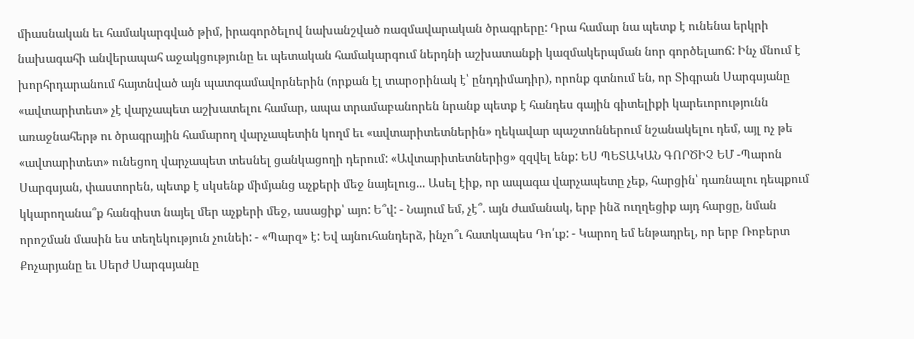միասնական եւ համակարգված թիմ, իրագործելով նախանշված ռազմավարական ծրագրերը: Դրա համար նա պետք է ունենա երկրի նախագահի անվերապահ աջակցությունը եւ պետական համակարգում ներդնի աշխատանքի կազմակերպման նոր գործելաոճ: Ինչ մնում է խորհրդարանում հայտնված այն պատգամավորներին (որքան էլ տարօրինակ է՝ ընդդիմադիր), որոնք գտնում են, որ Տիգրան Սարգսյանը «ավտարիտետ» չէ վարչապետ աշխատելու համար, ապա տրամաբանորեն նրանք պետք է հանդես գային գիտելիքի կարեւորությունն առաջնահերթ ու ծրագրային համարող վարչապետին կողմ եւ «ավտարիտետներին» ղեկավար պաշտոններում նշանակելու դեմ, այլ ոչ թե «ավտարիտետ» ունեցող վարչապետ տեսնել ցանկացողի դերում: «Ավտարիտետներից» զզվել ենք: ԵՍ ՊԵՏԱԿԱՆ ԳՈՐԾԻՉ ԵՄ -Պարոն Սարգսյան, փաստորեն, պետք է սկսենք միմյանց աչքերի մեջ նայելուց... Ասել էիք, որ ապագա վարչապետը չեք, հարցին՝ դառնալու դեպքում կկարողանա՞ք հանգիստ նայել մեր աչքերի մեջ, ասացիք՝ այո: Ե՞վ: - Նայում եմ, չէ՞. այն ժամանակ, երբ ինձ ուղղեցիք այդ հարցը, նման որոշման մասին ես տեղեկություն չունեի: - «Պարզ» է: Եվ այնուհանդերձ, ինչո՞ւ հատկապես Դո՛ւք: - Կարող եմ ենթադրել, որ երբ Ռոբերտ Քոչարյանը եւ Սերժ Սարգսյանը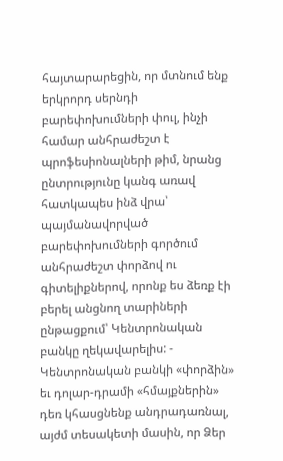հայտարարեցին, որ մտնում ենք երկրորդ սերնդի բարեփոխումների փուլ, ինչի համար անհրաժեշտ է պրոֆեսիոնալների թիմ, նրանց ընտրությունը կանգ առավ հատկապես ինձ վրա՝ պայմանավորված բարեփոխումների գործում անհրաժեշտ փորձով ու գիտելիքներով, որոնք ես ձեռք էի բերել անցնող տարիների ընթացքում՝ Կենտրոնական բանկը ղեկավարելիս: - Կենտրոնական բանկի «փորձին» եւ դոլար-դրամի «հմայքներին» դեռ կհասցնենք անդրադառնալ, այժմ տեսակետի մասին, որ Ձեր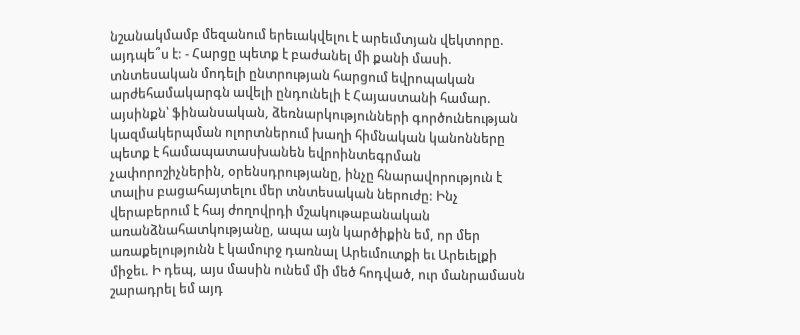նշանակմամբ մեզանում երեւակվելու է արեւմտյան վեկտորը. այդպե՞ս է: - Հարցը պետք է բաժանել մի քանի մասի. տնտեսական մոդելի ընտրության հարցում եվրոպական արժեհամակարգն ավելի ընդունելի է Հայաստանի համար. այսինքն՝ ֆինանսական, ձեռնարկությունների գործունեության կազմակերպման ոլորտներում խաղի հիմնական կանոնները պետք է համապատասխանեն եվրոինտեգրման չափորոշիչներին, օրենսդրությանը, ինչը հնարավորություն է տալիս բացահայտելու մեր տնտեսական ներուժը: Ինչ վերաբերում է հայ ժողովրդի մշակութաբանական առանձնահատկությանը, ապա այն կարծիքին եմ, որ մեր առաքելությունն է կամուրջ դառնալ Արեւմուտքի եւ Արեւելքի միջեւ. Ի դեպ, այս մասին ունեմ մի մեծ հոդված, ուր մանրամասն շարադրել եմ այդ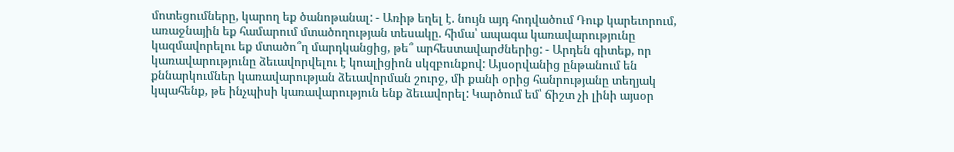մոտեցումները, կարող եք ծանոթանալ: - Առիթ եղել է. նույն այդ հոդվածում Դուք կարեւորում, առաջնային եք համարում մտածողության տեսակը. հիմա՝ ապագա կառավարությունը կազմավորելու եք մտածո՞ղ մարդկանցից, թե՞ արհեստավարժներից: - Արդեն գիտեք, որ կառավարությունը ձեւավորվելու է կոալիցիոն սկզբունքով: Այսօրվանից ընթանում են քննարկումներ կառավարության ձեւավորման շուրջ, մի քանի օրից հանրությանը տեղյակ կպահենք, թե ինչպիսի կառավարություն ենք ձեւավորել: Կարծում եմ՝ ճիշտ չի լինի այսօր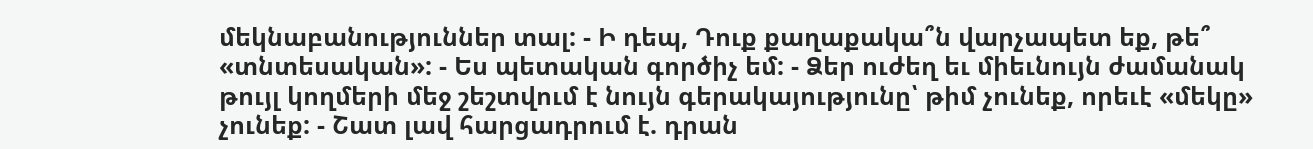մեկնաբանություններ տալ: - Ի դեպ, Դուք քաղաքակա՞ն վարչապետ եք, թե՞ «տնտեսական»: - Ես պետական գործիչ եմ: - Ձեր ուժեղ եւ միեւնույն ժամանակ թույլ կողմերի մեջ շեշտվում է նույն գերակայությունը՝ թիմ չունեք, որեւէ «մեկը» չունեք: - Շատ լավ հարցադրում է. դրան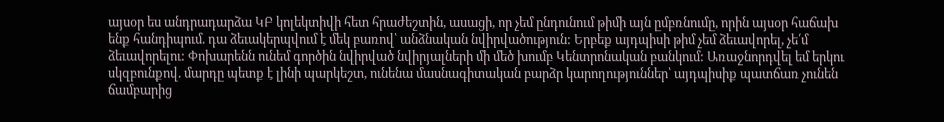այսօր ես անդրադարձա ԿԲ կոլեկտիվի հետ հրաժեշտին, ասացի, որ չեմ ընդունում թիմի այն ըմբռնումը, որին այսօր հաճախ ենք հանդիպում. դա ձեւակերպվում է մեկ բառով՝ անձնական նվիրվածություն: Երբեք այդպիսի թիմ չեմ ձեւավորել, չե՛մ ձեւավորելու: Փոխարենն ունեմ գործին նվիրված նվիրյալների մի մեծ խումբ Կենտրոնական բանկում: Առաջնորդվել եմ երկու սկզբունքով. մարդը պետք է լինի պարկեշտ, ունենա մասնագիտական բարձր կարողություններ՝ այդպիսիք պատճառ չունեն ճամբարից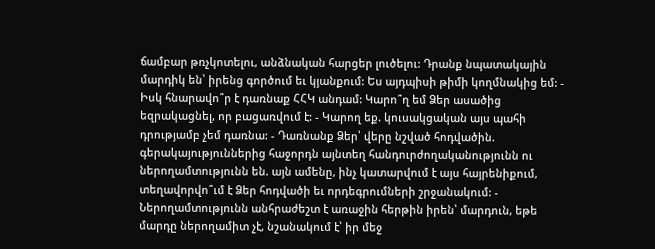ճամբար թռչկոտելու, անձնական հարցեր լուծելու: Դրանք նպատակային մարդիկ են՝ իրենց գործում եւ կյանքում: Ես այդպիսի թիմի կողմնակից եմ: - Իսկ հնարավո՞ր է դառնաք ՀՀԿ անդամ: Կարո՞ղ եմ Ձեր ասածից եզրակացնել, որ բացառվում է: - Կարող եք. կուսակցական այս պահի դրությամբ չեմ դառնա: - Դառնանք Ձեր՝ վերը նշված հոդվածին. գերակայություններից հաջորդն այնտեղ հանդուրժողականությունն ու ներողամտությունն են. այն ամենը, ինչ կատարվում է այս հայրենիքում, տեղավորվո՞ւմ է Ձեր հոդվածի եւ որդեգրումների շրջանակում: - Ներողամտությունն անհրաժեշտ է առաջին հերթին իրեն՝ մարդուն, եթե մարդը ներողամիտ չէ, նշանակում է՝ իր մեջ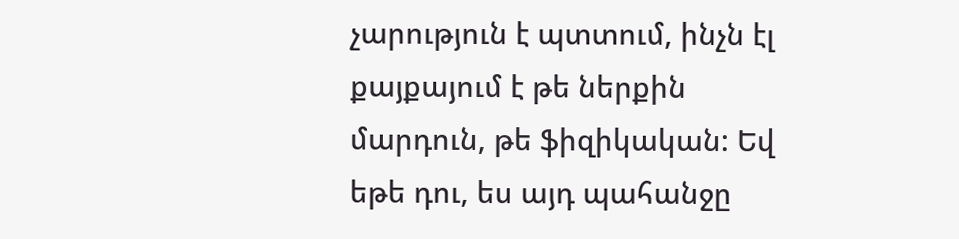չարություն է պտտում, ինչն էլ քայքայում է թե ներքին մարդուն, թե ֆիզիկական: Եվ եթե դու, ես այդ պահանջը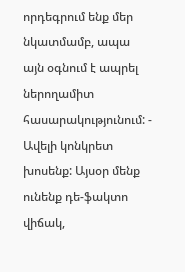որդեգրում ենք մեր նկատմամբ, ապա այն օգնում է ապրել ներողամիտ հասարակությունում: - Ավելի կոնկրետ խոսենք: Այսօր մենք ունենք դե-ֆակտո վիճակ,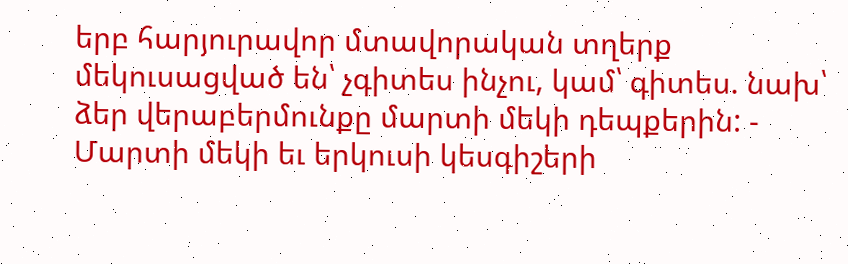երբ հարյուրավոր մտավորական տղերք մեկուսացված են՝ չգիտես ինչու, կամ՝ գիտես. նախ՝ ձեր վերաբերմունքը մարտի մեկի դեպքերին: - Մարտի մեկի եւ երկուսի կեսգիշերի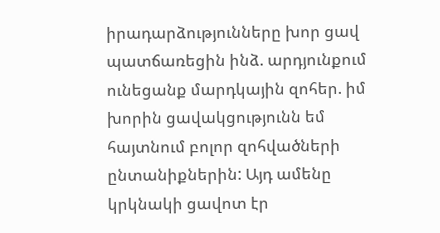իրադարձությունները խոր ցավ պատճառեցին ինձ. արդյունքում ունեցանք մարդկային զոհեր. իմ խորին ցավակցությունն եմ հայտնում բոլոր զոհվածների ընտանիքներին: Այդ ամենը կրկնակի ցավոտ էր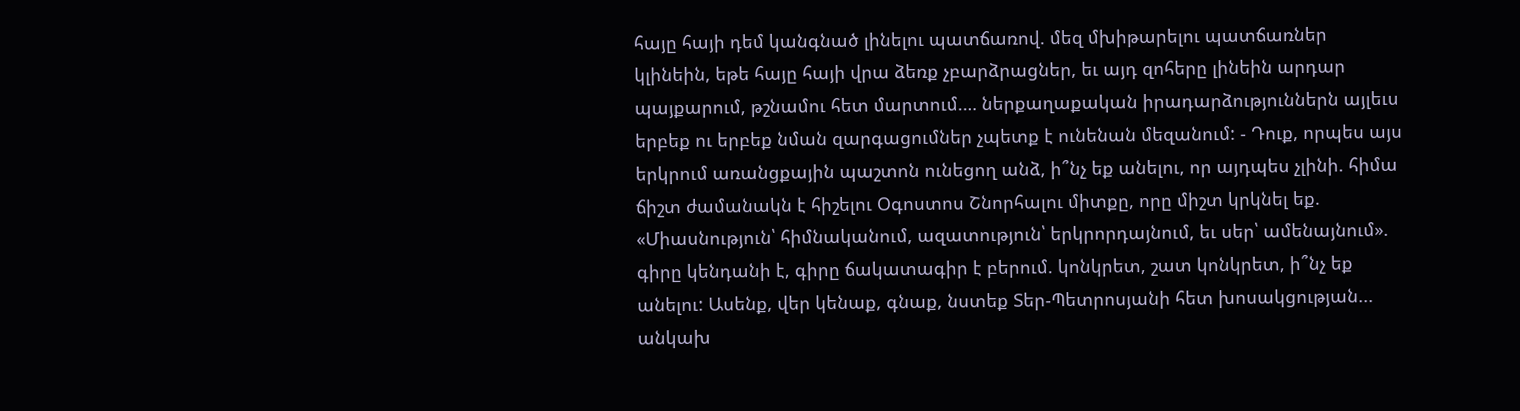հայը հայի դեմ կանգնած լինելու պատճառով. մեզ մխիթարելու պատճառներ կլինեին, եթե հայը հայի վրա ձեռք չբարձրացներ, եւ այդ զոհերը լինեին արդար պայքարում, թշնամու հետ մարտում.… ներքաղաքական իրադարձություններն այլեւս երբեք ու երբեք նման զարգացումներ չպետք է ունենան մեզանում: - Դուք, որպես այս երկրում առանցքային պաշտոն ունեցող անձ, ի՞նչ եք անելու, որ այդպես չլինի. հիմա ճիշտ ժամանակն է հիշելու Օգոստոս Շնորհալու միտքը, որը միշտ կրկնել եք. «Միասնություն՝ հիմնականում, ազատություն՝ երկրորդայնում, եւ սեր՝ ամենայնում». գիրը կենդանի է, գիրը ճակատագիր է բերում. կոնկրետ, շատ կոնկրետ, ի՞նչ եք անելու: Ասենք, վեր կենաք, գնաք, նստեք Տեր-Պետրոսյանի հետ խոսակցության... անկախ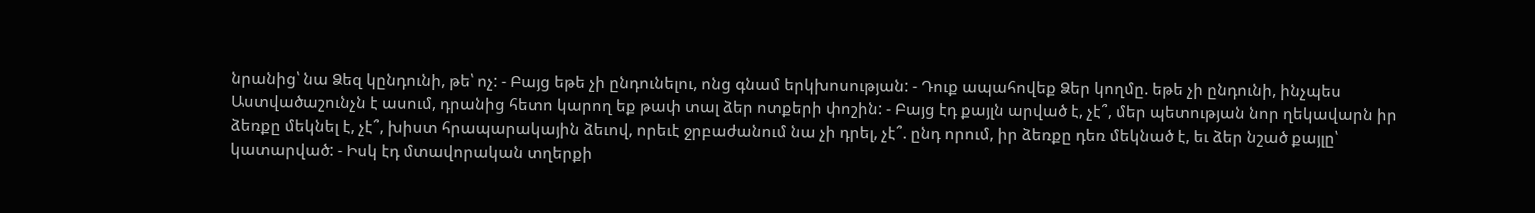նրանից՝ նա Ձեզ կընդունի, թե՝ ոչ: - Բայց եթե չի ընդունելու, ոնց գնամ երկխոսության: - Դուք ապահովեք Ձեր կողմը. եթե չի ընդունի, ինչպես Աստվածաշունչն է ասում, դրանից հետո կարող եք թափ տալ ձեր ոտքերի փոշին: - Բայց էդ քայլն արված է, չէ՞, մեր պետության նոր ղեկավարն իր ձեռքը մեկնել է, չէ՞, խիստ հրապարակային ձեւով, որեւէ ջրբաժանում նա չի դրել, չէ՞. ընդ որում, իր ձեռքը դեռ մեկնած է, եւ ձեր նշած քայլը՝ կատարված: - Իսկ էդ մտավորական տղերքի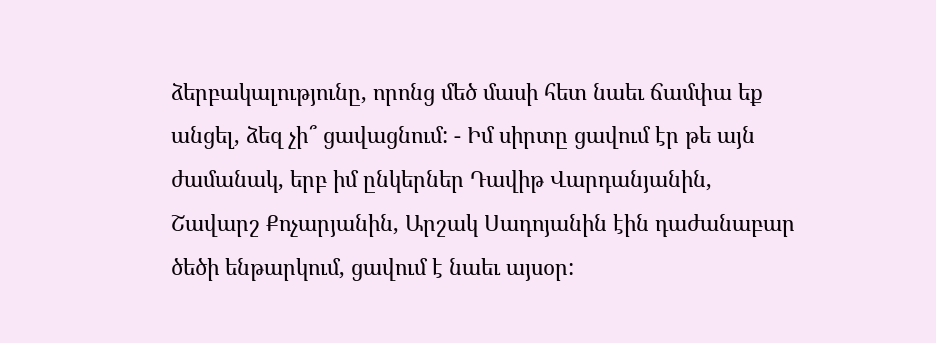ձերբակալությունը, որոնց մեծ մասի հետ նաեւ ճամփա եք անցել, ձեզ չի՞ ցավացնում: - Իմ սիրտը ցավում էր թե այն ժամանակ, երբ իմ ընկերներ Դավիթ Վարդանյանին, Շավարշ Քոչարյանին, Արշակ Սադոյանին էին դաժանաբար ծեծի ենթարկում, ցավում է նաեւ այսօր: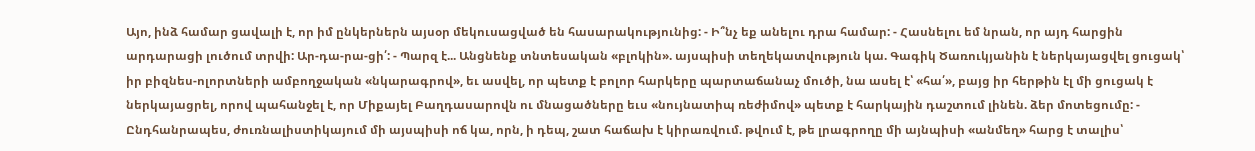Այո, ինձ համար ցավալի է, որ իմ ընկերներն այսօր մեկուսացված են հասարակությունից: - Ի՞նչ եք անելու դրա համար: - Հասնելու եմ նրան, որ այդ հարցին արդարացի լուծում տրվի: Ար-դա-րա-ցի՛: - Պարզ է... Անցնենք տնտեսական «բլոկին». այսպիսի տեղեկատվություն կա. Գագիկ Ծառուկյանին է ներկայացվել ցուցակ՝ իր բիզնես-ոլորտների ամբողջական «նկարագրով», եւ ասվել, որ պետք է բոլոր հարկերը պարտաճանաչ մուծի, նա ասել է՝ «հա՛», բայց իր հերթին էլ մի ցուցակ է ներկայացրել, որով պահանջել է, որ Միքայել Բաղդասարովն ու մնացածները եւս «նույնատիպ ռեժիմով» պետք է հարկային դաշտում լինեն. ձեր մոտեցումը: - Ընդհանրապես, ժուռնալիստիկայում մի այսպիսի ոճ կա, որն, ի դեպ, շատ հաճախ է կիրառվում. թվում է, թե լրագրողը մի այնպիսի «անմեղ» հարց է տալիս՝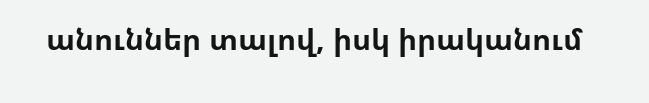անուններ տալով, իսկ իրականում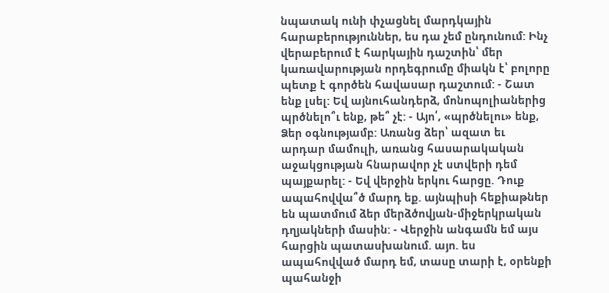նպատակ ունի փչացնել մարդկային հարաբերություններ, ես դա չեմ ընդունում: Ինչ վերաբերում է հարկային դաշտին՝ մեր կառավարության որդեգրումը միակն է՝ բոլորը պետք է գործեն հավասար դաշտում: - Շատ ենք լսել: Եվ այնուհանդերձ, մոնոպոլիաներից պրծնելո՞ւ ենք, թե՞ չէ: - Այո՛, «պրծնելու» ենք, Ձեր օգնությամբ: Առանց ձեր՝ ազատ եւ արդար մամուլի, առանց հասարակական աջակցության հնարավոր չէ ստվերի դեմ պայքարել: - Եվ վերջին երկու հարցը. Դուք ապահովվա՞ծ մարդ եք. այնպիսի հեքիաթներ են պատմում ձեր մերձծովյան-միջերկրական դղյակների մասին: - Վերջին անգամն եմ այս հարցին պատասխանում. այո. ես ապահովված մարդ եմ, տասը տարի է, օրենքի պահանջի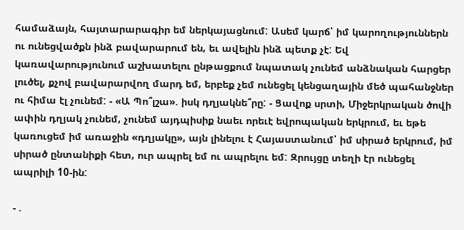համաձայն, հայտարարագիր եմ ներկայացնում: Ասեմ կարճ՝ իմ կարողություններն ու ունեցվածքն ինձ բավարարում են, եւ ավելին ինձ պետք չէ: Եվ կառավարությունում աշխատելու ընթացքում նպատակ չունեմ անձնական հարցեր լուծել, քչով բավարարվող մարդ եմ, երբեք չեմ ունեցել կենցաղային մեծ պահանջներ ու հիմա էլ չունեմ: - «Ա Պո՞լշա». իսկ դղյակնե՞րը: - Ցավոք սրտի, Միջերկրական ծովի ափին դղյակ չունեմ, չունեմ այդպիսիք նաեւ որեւէ եվրոպական երկրում, եւ եթե կառուցեմ իմ առաջին «դղյակը», այն լինելու է Հայաստանում՝ իմ սիրած երկրում, իմ սիրած ընտանիքի հետ, ուր ապրել եմ ու ապրելու եմ: Զրույցը տեղի էր ունեցել ապրիլի 10-ին:

- .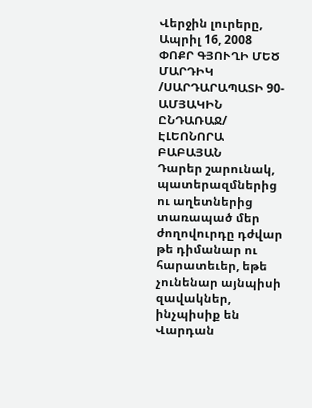Վերջին լուրերը, Ապրիլ 16, 2008
ՓՈՔՐ ԳՅՈՒՂԻ ՄԵԾ ՄԱՐԴԻԿ /ՍԱՐԴԱՐԱՊԱՏԻ 90-ԱՄՅԱԿԻՆ ԸՆԴԱՌԱՋ/
ԷԼԵՈՆՈՐԱ ԲԱԲԱՅԱՆ
Դարեր շարունակ, պատերազմներից ու աղետներից տառապած մեր ժողովուրդը դժվար թե դիմանար ու հարատեւեր, եթե չունենար այնպիսի զավակներ, ինչպիսիք են Վարդան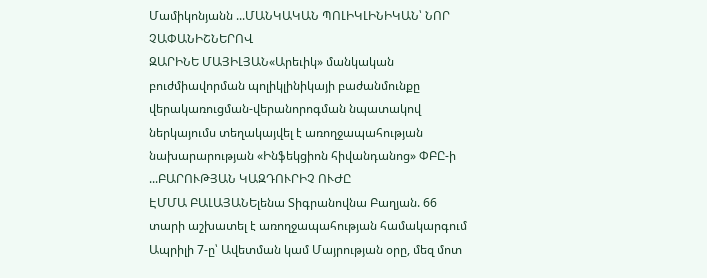Մամիկոնյանն ...ՄԱՆԿԱԿԱՆ ՊՈԼԻԿԼԻՆԻԿԱՆ՝ ՆՈՐ ՉԱՓԱՆԻՇՆԵՐՈՎ
ԶԱՐԻՆԵ ՄԱՅԻԼՅԱՆ«Արեւիկ» մանկական բուժմիավորման պոլիկլինիկայի բաժանմունքը վերակառուցման-վերանորոգման նպատակով ներկայումս տեղակայվել է առողջապահության նախարարության «Ինֆեկցիոն հիվանդանոց» ՓԲԸ-ի ...ԲԱՐՈՒԹՅԱՆ ԿԱԶԴՈՒՐԻՉ ՈՒԺԸ
ԷՄՄԱ ԲԱԼԱՅԱՆԵլենա Տիգրանովնա Բաղյան. 66 տարի աշխատել է առողջապահության համակարգում Ապրիլի 7-ը՝ Ավետման կամ Մայրության օրը, մեզ մոտ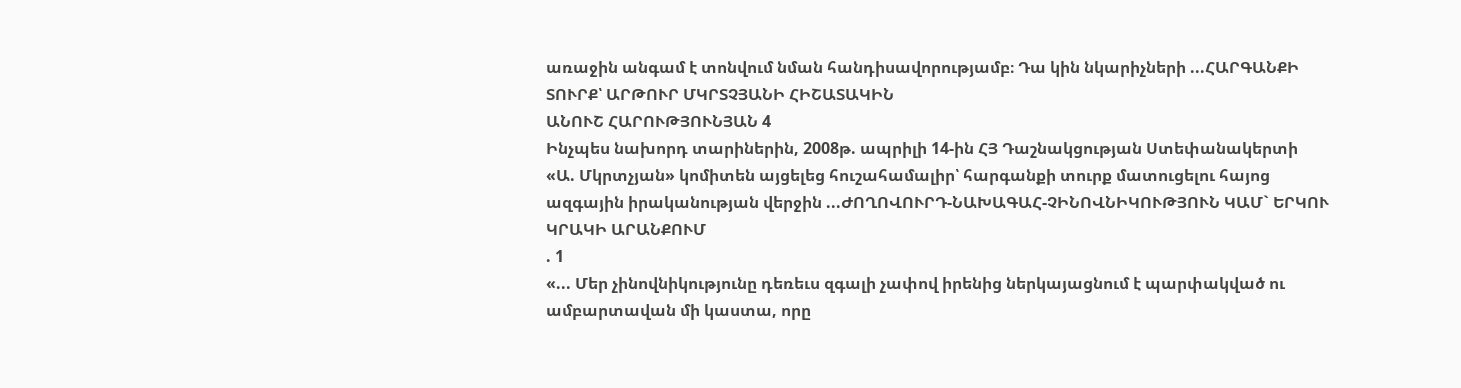առաջին անգամ է տոնվում նման հանդիսավորությամբ։ Դա կին նկարիչների ...ՀԱՐԳԱՆՔԻ ՏՈՒՐՔ՝ ԱՐԹՈՒՐ ՄԿՐՏՉՅԱՆԻ ՀԻՇԱՏԱԿԻՆ
ԱՆՈՒՇ ՀԱՐՈՒԹՅՈՒՆՅԱՆ 4
Ինչպես նախորդ տարիներին, 2008թ. ապրիլի 14-ին ՀՅ Դաշնակցության Ստեփանակերտի «Ա. Մկրտչյան» կոմիտեն այցելեց հուշահամալիր՝ հարգանքի տուրք մատուցելու հայոց ազգային իրականության վերջին ...ԺՈՂՈՎՈՒՐԴ-ՆԱԽԱԳԱՀ-ՉԻՆՈՎՆԻԿՈՒԹՅՈՒՆ ԿԱՄ` ԵՐԿՈՒ ԿՐԱԿԻ ԱՐԱՆՔՈՒՄ
. 1
«... Մեր չինովնիկությունը դեռեւս զգալի չափով իրենից ներկայացնում է պարփակված ու ամբարտավան մի կաստա, որը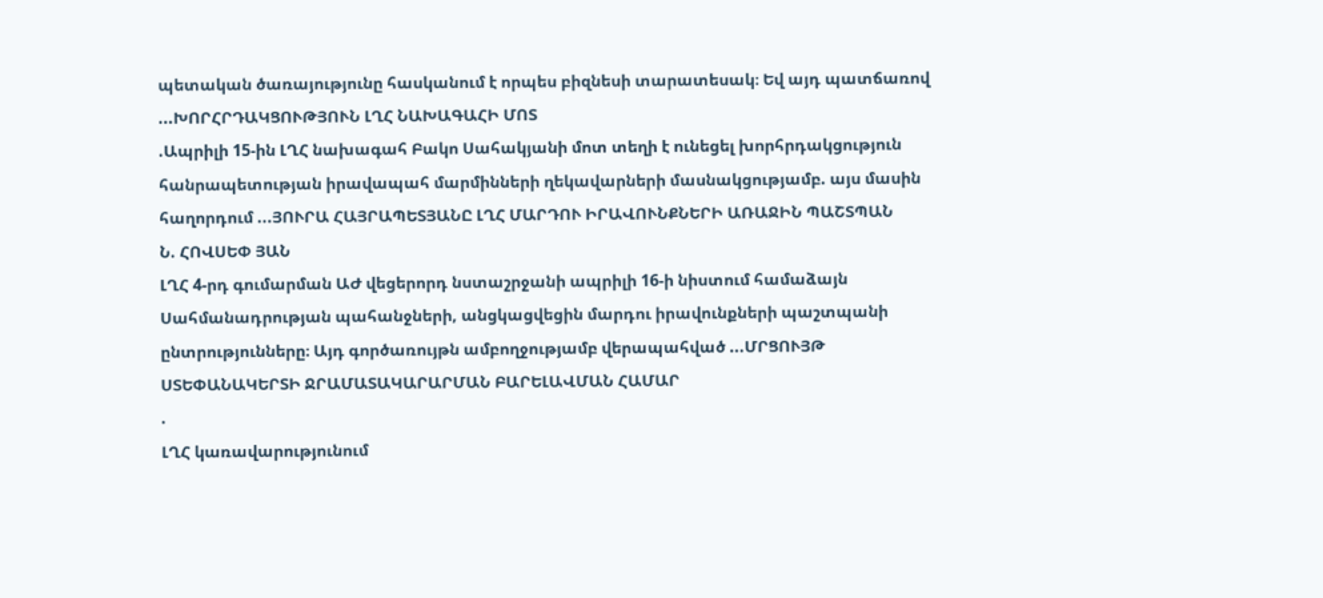պետական ծառայությունը հասկանում է որպես բիզնեսի տարատեսակ։ Եվ այդ պատճառով ...ԽՈՐՀՐԴԱԿՑՈՒԹՅՈՒՆ ԼՂՀ ՆԱԽԱԳԱՀԻ ՄՈՏ
.Ապրիլի 15-ին ԼՂՀ նախագահ Բակո Սահակյանի մոտ տեղի է ունեցել խորհրդակցություն հանրապետության իրավապահ մարմինների ղեկավարների մասնակցությամբ. այս մասին հաղորդում ...ՅՈՒՐԱ ՀԱՅՐԱՊԵՏՅԱՆԸ ԼՂՀ ՄԱՐԴՈՒ ԻՐԱՎՈՒՆՔՆԵՐԻ ԱՌԱՋԻՆ ՊԱՇՏՊԱՆ
Ն. ՀՈՎՍԵՓ ՅԱՆ
ԼՂՀ 4-րդ գումարման ԱԺ վեցերորդ նստաշրջանի ապրիլի 16-ի նիստում համաձայն Սահմանադրության պահանջների, անցկացվեցին մարդու իրավունքների պաշտպանի ընտրությունները։ Այդ գործառույթն ամբողջությամբ վերապահված ...ՄՐՑՈՒՅԹ ՍՏԵՓԱՆԱԿԵՐՏԻ ՋՐԱՄԱՏԱԿԱՐԱՐՄԱՆ ԲԱՐԵԼԱՎՄԱՆ ՀԱՄԱՐ
.
ԼՂՀ կառավարությունում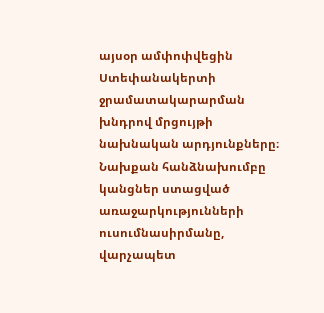այսօր ամփոփվեցին Ստեփանակերտի ջրամատակարարման խնդրով մրցույթի նախնական արդյունքները։ Նախքան հանձնախումբը կանցներ ստացված առաջարկությունների ուսումնասիրմանը, վարչապետ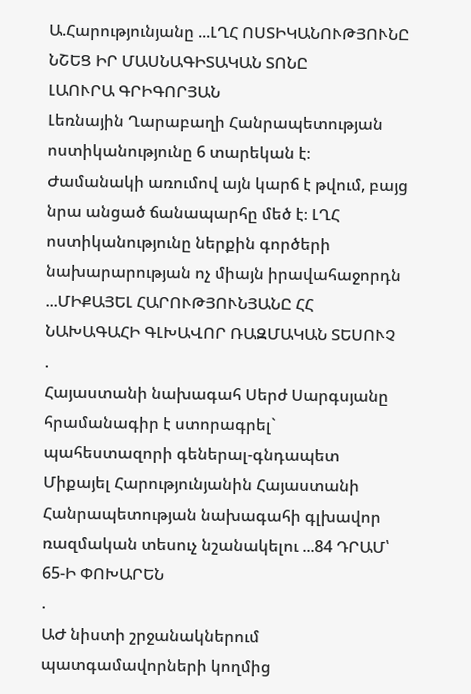Ա.Հարությունյանը ...ԼՂՀ ՈՍՏԻԿԱՆՈՒԹՅՈՒՆԸ ՆՇԵՑ ԻՐ ՄԱՍՆԱԳԻՏԱԿԱՆ ՏՈՆԸ
ԼԱՈՒՐԱ ԳՐԻԳՈՐՅԱՆ
Լեռնային Ղարաբաղի Հանրապետության ոստիկանությունը 6 տարեկան է։ Ժամանակի առումով այն կարճ է թվում, բայց նրա անցած ճանապարհը մեծ է։ ԼՂՀ ոստիկանությունը ներքին գործերի նախարարության ոչ միայն իրավահաջորդն ...ՄԻՔԱՅԵԼ ՀԱՐՈՒԹՅՈՒՆՅԱՆԸ ՀՀ ՆԱԽԱԳԱՀԻ ԳԼԽԱՎՈՐ ՌԱԶՄԱԿԱՆ ՏԵՍՈՒՉ
.
Հայաստանի նախագահ Սերժ Սարգսյանը հրամանագիր է ստորագրել` պահեստազորի գեներալ-գնդապետ Միքայել Հարությունյանին Հայաստանի Հանրապետության նախագահի գլխավոր ռազմական տեսուչ նշանակելու ...84 ԴՐԱՄ՝ 65-Ի ՓՈԽԱՐԵՆ
.
ԱԺ նիստի շրջանակներում պատգամավորների կողմից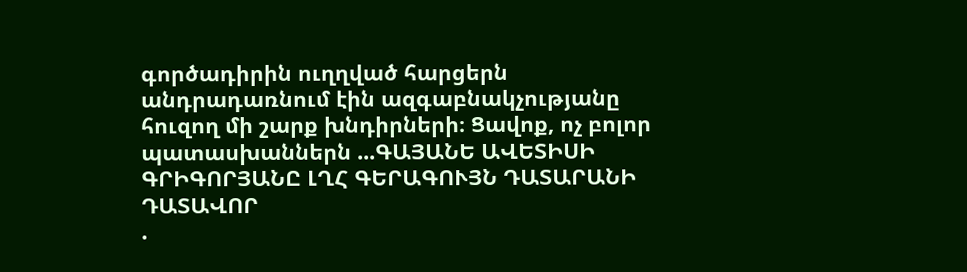գործադիրին ուղղված հարցերն անդրադառնում էին ազգաբնակչությանը հուզող մի շարք խնդիրների։ Ցավոք, ոչ բոլոր պատասխաններն ...ԳԱՅԱՆԵ ԱՎԵՏԻՍԻ ԳՐԻԳՈՐՅԱՆԸ ԼՂՀ ԳԵՐԱԳՈՒՅՆ ԴԱՏԱՐԱՆԻ ԴԱՏԱՎՈՐ
.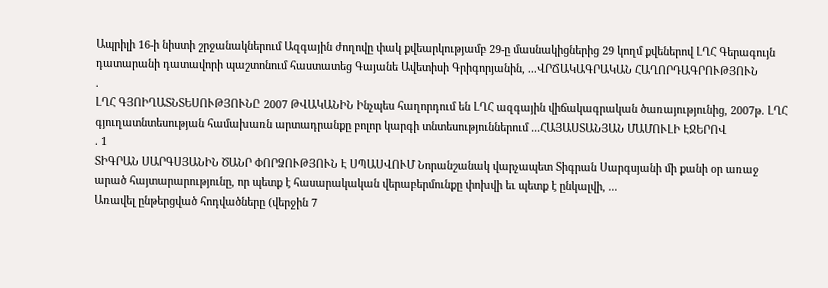Ապրիլի 16-ի նիստի շրջանակներում Ազգային ժողովը փակ քվեարկությամբ 29-ը մասնակիցներից 29 կողմ քվեներով ԼՂՀ Գերագույն դատարանի դատավորի պաշտոնում հաստատեց Գայանե Ավետիսի Գրիգորյանին, ...ՎՐՃԱԿԱԳՐԱԿԱՆ ՀԱՂՈՐԴԱԳՐՈՒԹՅՈՒՆ
.
ԼՂՀ ԳՅՈԻՂԱՏՆՏԵՍՈՒԹՅՈՒՆԸ 2007 ԹՎԱԿԱՆԻՆ Ինչպես հաղորդում են ԼՂՀ ազգային վիճակագրական ծառայությունից, 2007թ. ԼՂՀ գյուղատնտեսության համախառն արտադրանքը բոլոր կարգի տնտեսություններում ...ՀԱՅԱՍՏԱՆՅԱՆ ՄԱՄՈՒԼԻ ԷՋԵՐՈՎ
. 1
ՏԻԳՐԱՆ ՍԱՐԳՍՅԱՆԻՆ ԾԱՆՐ ՓՈՐՁՈՒԹՅՈՒՆ Է ՍՊԱՍՎՈՒՄ Նորանշանակ վարչապետ Տիգրան Սարգսյանի մի քանի օր առաջ արած հայտարարությունը, որ պետք է հասարակական վերաբերմունքը փոխվի եւ պետք է ընկալվի, ...
Առավել ընթերցված հոդվածները (վերջին 7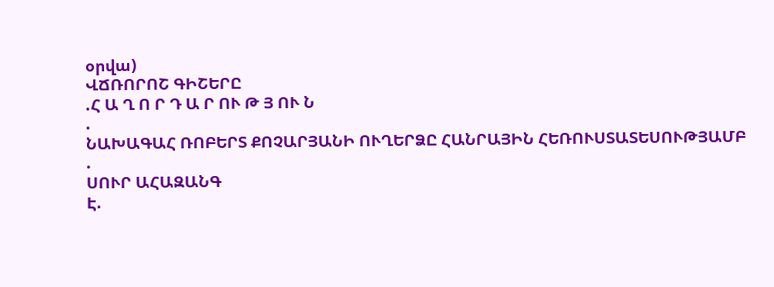օրվա)
ՎՃՌՈՐՈՇ ԳԻՇԵՐԸ
.Հ Ա Ղ Ո Ր Դ Ա Ր ՈՒ Թ Յ ՈՒ Ն
.
ՆԱԽԱԳԱՀ ՌՈԲԵՐՏ ՔՈՉԱՐՅԱՆԻ ՈՒՂԵՐՁԸ ՀԱՆՐԱՅԻՆ ՀԵՌՈՒՍՏԱՏԵՍՈՒԹՅԱՄԲ
.
ՍՈՒՐ ԱՀԱԶԱՆԳ
Է.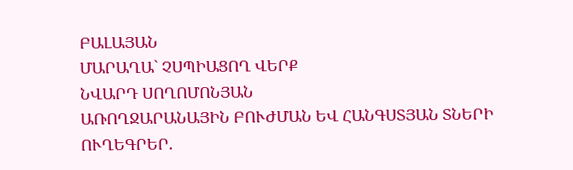ԲԱԼԱՅԱՆ
ՄԱՐԱՂԱ` ՉՍՊԻԱՑՈՂ ՎԵՐՔ
ՆՎԱՐԴ ՍՈՂՈՄՈՆՅԱՆ
ԱՌՈՂՋԱՐԱՆԱՅԻՆ ԲՈՒԺՄԱՆ ԵՎ ՀԱՆԳՍՏՅԱՆ ՏՆԵՐԻ ՈՒՂԵԳՐԵՐ.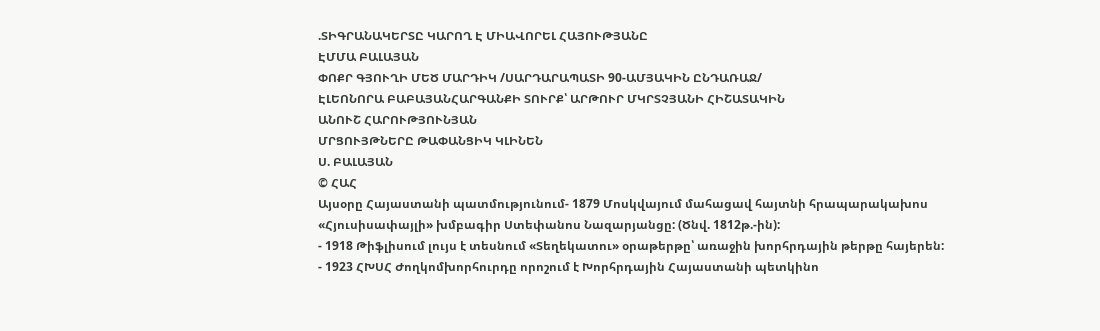.ՏԻԳՐԱՆԱԿԵՐՏԸ ԿԱՐՈՂ Է ՄԻԱՎՈՐԵԼ ՀԱՅՈՒԹՅԱՆԸ
ԷՄՄԱ ԲԱԼԱՅԱՆ
ՓՈՔՐ ԳՅՈՒՂԻ ՄԵԾ ՄԱՐԴԻԿ /ՍԱՐԴԱՐԱՊԱՏԻ 90-ԱՄՅԱԿԻՆ ԸՆԴԱՌԱՋ/
ԷԼԵՈՆՈՐԱ ԲԱԲԱՅԱՆՀԱՐԳԱՆՔԻ ՏՈՒՐՔ՝ ԱՐԹՈՒՐ ՄԿՐՏՉՅԱՆԻ ՀԻՇԱՏԱԿԻՆ
ԱՆՈՒՇ ՀԱՐՈՒԹՅՈՒՆՅԱՆ
ՄՐՑՈՒՅԹՆԵՐԸ ԹԱՓԱՆՑԻԿ ԿԼԻՆԵՆ
Ս. ԲԱԼԱՅԱՆ
© ՀԱՀ
Այսօրը Հայաստանի պատմությունում- 1879 Մոսկվայում մահացավ հայտնի հրապարակախոս «Հյուսիսափայլի» խմբագիր Ստեփանոս Նազարյանցը: (Ծնվ. 1812թ.-ին):
- 1918 Թիֆլիսում լույս է տեսնում «Տեղեկատու» օրաթերթը՝ առաջին խորհրդային թերթը հայերեն:
- 1923 ՀԽՍՀ Ժողկոմխորհուրդը որոշում է Խորհրդային Հայաստանի պետկինո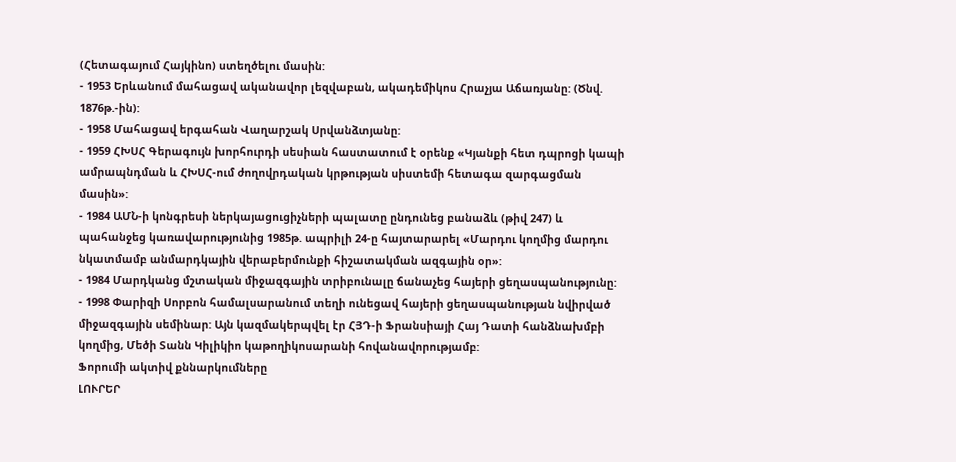(Հետագայում Հայկինո) ստեղծելու մասին:
- 1953 Երևանում մահացավ ականավոր լեզվաբան, ակադեմիկոս Հրաչյա Աճառյանը: (Ծնվ. 1876թ.-ին):
- 1958 Մահացավ երգահան Վաղարշակ Սրվանձտյանը:
- 1959 ՀԽՍՀ Գերագույն խորհուրդի սեսիան հաստատում է օրենք «Կյանքի հետ դպրոցի կապի ամրապնդման և ՀԽՍՀ-ում ժողովրդական կրթության սիստեմի հետագա զարգացման մասին»:
- 1984 ԱՄՆ-ի կոնգրեսի ներկայացուցիչների պալատը ընդունեց բանաձև (թիվ 247) և պահանջեց կառավարությունից 1985թ. ապրիլի 24-ը հայտարարել «Մարդու կողմից մարդու նկատմամբ անմարդկային վերաբերմունքի հիշատակման ազգային օր»:
- 1984 Մարդկանց մշտական միջազգային տրիբունալը ճանաչեց հայերի ցեղասպանությունը:
- 1998 Փարիզի Սորբոն համալսարանում տեղի ունեցավ հայերի ցեղասպանության նվիրված միջազգային սեմինար: Այն կազմակերպվել էր ՀՅԴ-ի Ֆրանսիայի Հայ Դատի հանձնախմբի կողմից, Մեծի Տանն Կիլիկիո կաթողիկոսարանի հովանավորությամբ:
Ֆորումի ակտիվ քննարկումները
ԼՈՒՐԵՐ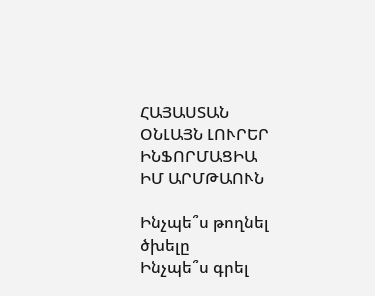ՀԱՅԱՍՏԱՆ
ՕՆԼԱՅՆ ԼՈՒՐԵՐ
ԻՆՖՈՐՄԱՑԻԱ
ԻՄ ԱՐՄԹԱՈՒՆ

Ինչպե՞ս թողնել ծխելը
Ինչպե՞ս գրել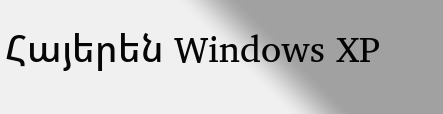Հայերեն Windows XP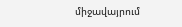միջավայրում